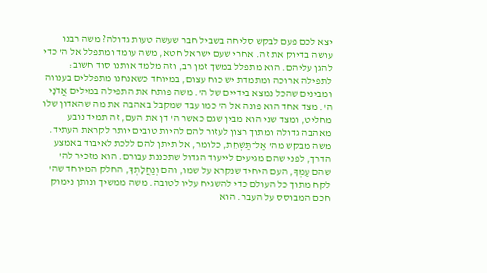יצא לכם פעם לבקש סליחה בשביל חבר שעשה טעות גדולה? משה רבנו עושה בדיוק את זה. אחרי שעם ישראל חטא, משה עומד ומתפלל אל ה' כדי להגן עליהם. הוא מתפלל במשך זמן רב, וזה מלמד אותנו סוד חשוב: לתפילה ארוכה ומתמדת יש כוח עצום, במיוחד כשאנחנו מתפללים בענווה ומבינים שהכל נמצא בידיים של ה'. משה פותח את התפילה במילים אֲדֹנָי ה'. מצד אחד הוא פונה אל ה' כמו עבד שמקבל באהבה את מה שהאדון שלו מחליט, ומצד שני הוא מבין שגם כאשר ה' דן את העם, זה תמיד נובע מאהבה גדולה ומתוך רצון לעזור להם להיות טובים יותר לקראת העתיד.
משה מבקש מה' אַל־תַּשְׁחֵת, כלומר, אל תיתן להם ללכת לאיבוד באמצע הדרך, לפני שהם מגיעים לייעוד הגדול שתכננת עבורם. הוא מזכיר לה' שהם עַמְּךָ, העם היחיד שנקרא על שמו, והם וְנַחֲלָתְךָ, החלק המיוחד שה' לקח מתוך כל העולם כדי להשגיח עליו לטובה. משה ממשיך ונותן נימוק חכם המבוסס על העבר. הוא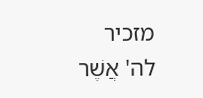מזכיר לה' אֲשֶׁר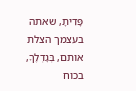פָּדִיתָ, שאתה בעצמך הצלת אותם, בְּגׇדְלֶךָ, בכוח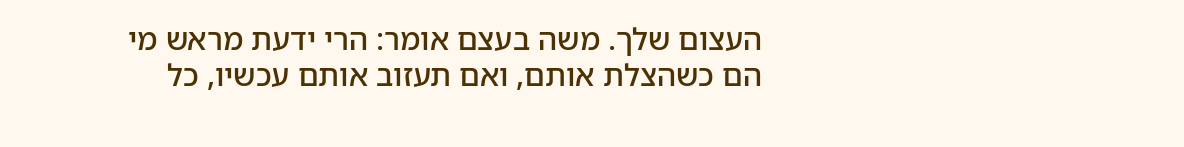העצום שלך. משה בעצם אומר: הרי ידעת מראש מי הם כשהצלת אותם, ואם תעזוב אותם עכשיו, כל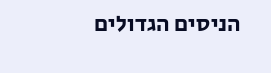הניסים הגדולים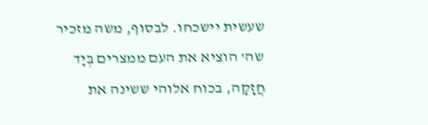שעשית יישכחו. לבסוף, משה מזכיר שה' הוציא את העם ממצרים בְּיָד חֲזָקָה, בכוח אלוהי ששינה את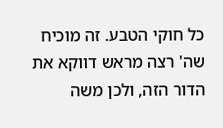כל חוקי הטבע. זה מוכיח שה' רצה מראש דווקא את הדור הזה, ולכן משה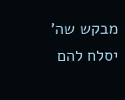מבקש שה' יסלח להם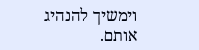וימשיך להנהיג אותם.